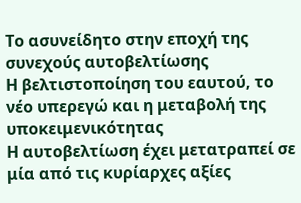Το ασυνείδητο στην εποχή της συνεχούς αυτοβελτίωσης
Η βελτιστοποίηση του εαυτού, το νέο υπερεγώ και η μεταβολή της υποκειμενικότητας
Η αυτοβελτίωση έχει μετατραπεί σε μία από τις κυρίαρχες αξίες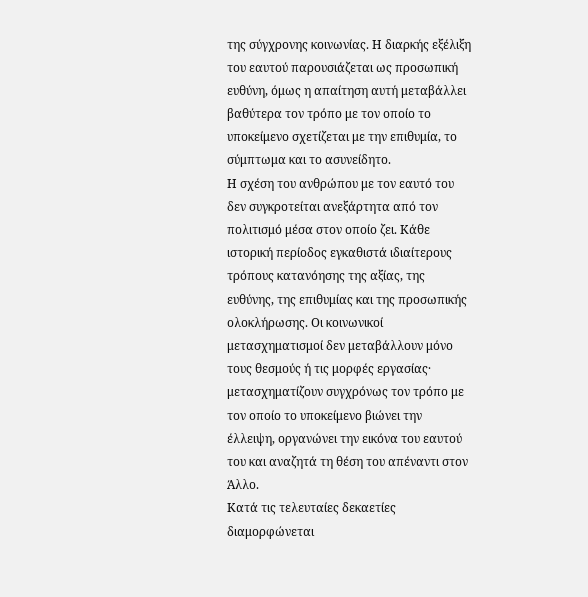της σύγχρονης κοινωνίας. Η διαρκής εξέλιξη του εαυτού παρουσιάζεται ως προσωπική ευθύνη, όμως η απαίτηση αυτή μεταβάλλει βαθύτερα τον τρόπο με τον οποίο το υποκείμενο σχετίζεται με την επιθυμία, το σύμπτωμα και το ασυνείδητο.
Η σχέση του ανθρώπου με τον εαυτό του δεν συγκροτείται ανεξάρτητα από τον πολιτισμό μέσα στον οποίο ζει. Κάθε ιστορική περίοδος εγκαθιστά ιδιαίτερους τρόπους κατανόησης της αξίας, της ευθύνης, της επιθυμίας και της προσωπικής ολοκλήρωσης. Οι κοινωνικοί μετασχηματισμοί δεν μεταβάλλουν μόνο τους θεσμούς ή τις μορφές εργασίας· μετασχηματίζουν συγχρόνως τον τρόπο με τον οποίο το υποκείμενο βιώνει την έλλειψη, οργανώνει την εικόνα του εαυτού του και αναζητά τη θέση του απέναντι στον Άλλο.
Κατά τις τελευταίες δεκαετίες διαμορφώνεται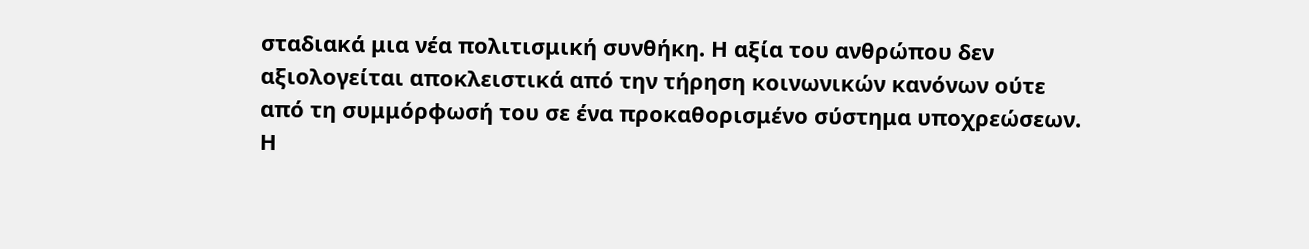σταδιακά μια νέα πολιτισμική συνθήκη. Η αξία του ανθρώπου δεν αξιολογείται αποκλειστικά από την τήρηση κοινωνικών κανόνων ούτε από τη συμμόρφωσή του σε ένα προκαθορισμένο σύστημα υποχρεώσεων. Η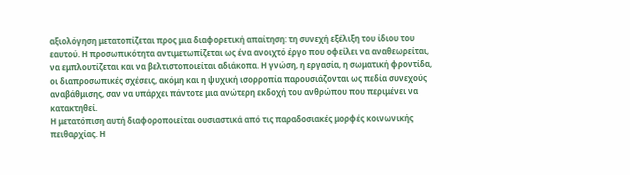αξιολόγηση μετατοπίζεται προς μια διαφορετική απαίτηση: τη συνεχή εξέλιξη του ίδιου του εαυτού. Η προσωπικότητα αντιμετωπίζεται ως ένα ανοιχτό έργο που οφείλει να αναθεωρείται, να εμπλουτίζεται και να βελτιστοποιείται αδιάκοπα. Η γνώση, η εργασία, η σωματική φροντίδα, οι διαπροσωπικές σχέσεις, ακόμη και η ψυχική ισορροπία παρουσιάζονται ως πεδία συνεχούς αναβάθμισης, σαν να υπάρχει πάντοτε μια ανώτερη εκδοχή του ανθρώπου που περιμένει να κατακτηθεί.
Η μετατόπιση αυτή διαφοροποιείται ουσιαστικά από τις παραδοσιακές μορφές κοινωνικής πειθαρχίας. Η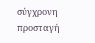σύγχρονη προσταγή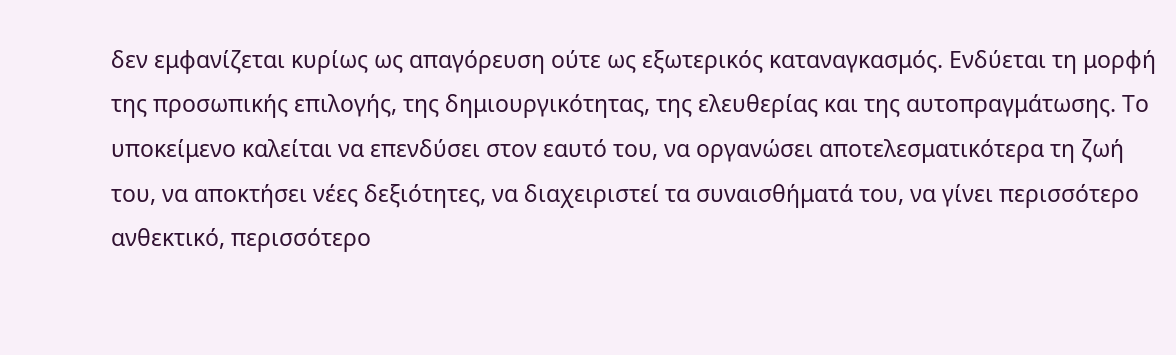δεν εμφανίζεται κυρίως ως απαγόρευση ούτε ως εξωτερικός καταναγκασμός. Ενδύεται τη μορφή της προσωπικής επιλογής, της δημιουργικότητας, της ελευθερίας και της αυτοπραγμάτωσης. Το υποκείμενο καλείται να επενδύσει στον εαυτό του, να οργανώσει αποτελεσματικότερα τη ζωή του, να αποκτήσει νέες δεξιότητες, να διαχειριστεί τα συναισθήματά του, να γίνει περισσότερο ανθεκτικό, περισσότερο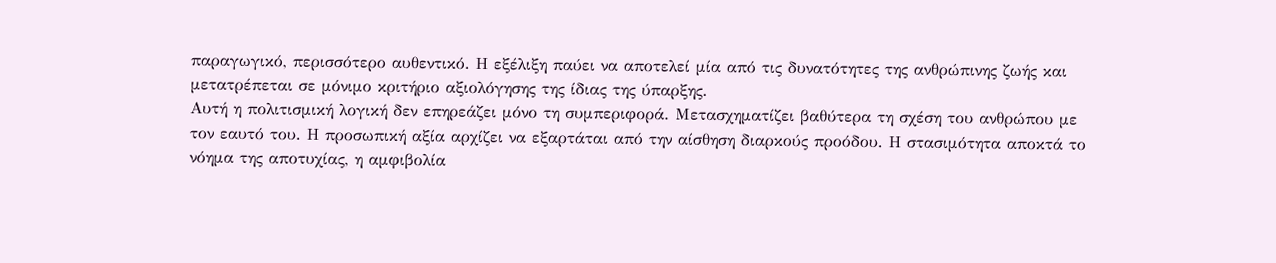παραγωγικό, περισσότερο αυθεντικό. Η εξέλιξη παύει να αποτελεί μία από τις δυνατότητες της ανθρώπινης ζωής και μετατρέπεται σε μόνιμο κριτήριο αξιολόγησης της ίδιας της ύπαρξης.
Αυτή η πολιτισμική λογική δεν επηρεάζει μόνο τη συμπεριφορά. Μετασχηματίζει βαθύτερα τη σχέση του ανθρώπου με τον εαυτό του. Η προσωπική αξία αρχίζει να εξαρτάται από την αίσθηση διαρκούς προόδου. Η στασιμότητα αποκτά το νόημα της αποτυχίας, η αμφιβολία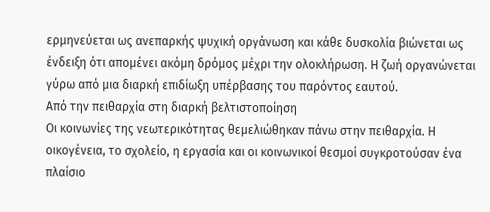ερμηνεύεται ως ανεπαρκής ψυχική οργάνωση και κάθε δυσκολία βιώνεται ως ένδειξη ότι απομένει ακόμη δρόμος μέχρι την ολοκλήρωση. Η ζωή οργανώνεται γύρω από μια διαρκή επιδίωξη υπέρβασης του παρόντος εαυτού.
Από την πειθαρχία στη διαρκή βελτιστοποίηση
Οι κοινωνίες της νεωτερικότητας θεμελιώθηκαν πάνω στην πειθαρχία. Η οικογένεια, το σχολείο, η εργασία και οι κοινωνικοί θεσμοί συγκροτούσαν ένα πλαίσιο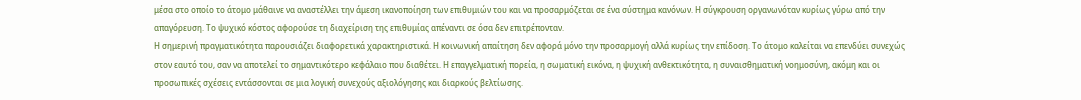μέσα στο οποίο το άτομο μάθαινε να αναστέλλει την άμεση ικανοποίηση των επιθυμιών του και να προσαρμόζεται σε ένα σύστημα κανόνων. Η σύγκρουση οργανωνόταν κυρίως γύρω από την απαγόρευση. Το ψυχικό κόστος αφορούσε τη διαχείριση της επιθυμίας απέναντι σε όσα δεν επιτρέπονταν.
Η σημερινή πραγματικότητα παρουσιάζει διαφορετικά χαρακτηριστικά. Η κοινωνική απαίτηση δεν αφορά μόνο την προσαρμογή αλλά κυρίως την επίδοση. Το άτομο καλείται να επενδύει συνεχώς στον εαυτό του, σαν να αποτελεί το σημαντικότερο κεφάλαιο που διαθέτει. Η επαγγελματική πορεία, η σωματική εικόνα, η ψυχική ανθεκτικότητα, η συναισθηματική νοημοσύνη, ακόμη και οι προσωπικές σχέσεις εντάσσονται σε μια λογική συνεχούς αξιολόγησης και διαρκούς βελτίωσης.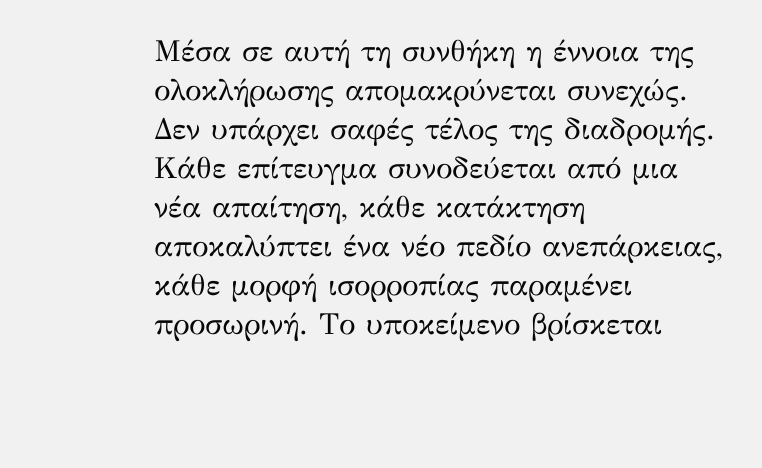Μέσα σε αυτή τη συνθήκη η έννοια της ολοκλήρωσης απομακρύνεται συνεχώς. Δεν υπάρχει σαφές τέλος της διαδρομής. Κάθε επίτευγμα συνοδεύεται από μια νέα απαίτηση, κάθε κατάκτηση αποκαλύπτει ένα νέο πεδίο ανεπάρκειας, κάθε μορφή ισορροπίας παραμένει προσωρινή. Το υποκείμενο βρίσκεται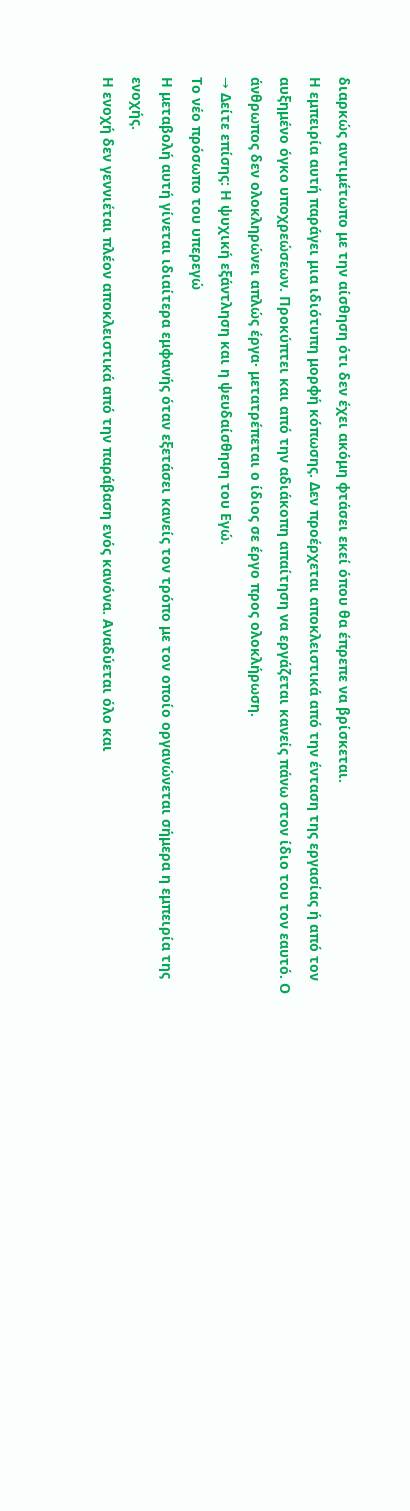διαρκώς αντιμέτωπο με την αίσθηση ότι δεν έχει ακόμη φτάσει εκεί όπου θα έπρεπε να βρίσκεται.
Η εμπειρία αυτή παράγει μια ιδιότυπη μορφή κόπωσης. Δεν προέρχεται αποκλειστικά από την ένταση της εργασίας ή από τον αυξημένο όγκο υποχρεώσεων. Προκύπτει και από την αδιάκοπη απαίτηση να εργάζεται κανείς πάνω στον ίδιο του τον εαυτό. Ο άνθρωπος δεν ολοκληρώνει απλώς έργα· μετατρέπεται ο ίδιος σε έργο προς ολοκλήρωση.
→ Δείτε επίσης: Η ψυχική εξάντληση και η ψευδαίσθηση του Εγώ.
Το νέο πρόσωπο του υπερεγώ
Η μεταβολή αυτή γίνεται ιδιαίτερα εμφανής όταν εξετάσει κανείς τον τρόπο με τον οποίο οργανώνεται σήμερα η εμπειρία της ενοχής.
Η ενοχή δεν γεννιέται πλέον αποκλειστικά από την παράβαση ενός κανόνα. Αναδύεται όλο και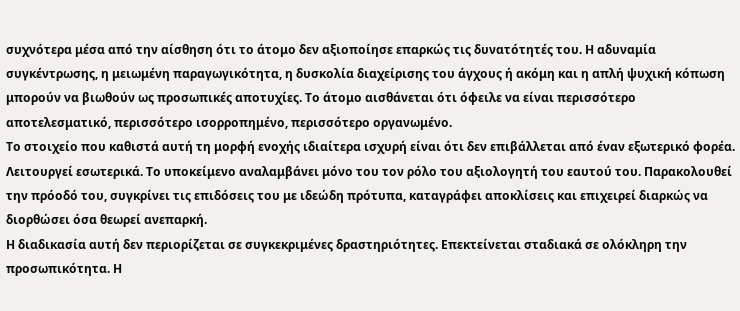συχνότερα μέσα από την αίσθηση ότι το άτομο δεν αξιοποίησε επαρκώς τις δυνατότητές του. Η αδυναμία συγκέντρωσης, η μειωμένη παραγωγικότητα, η δυσκολία διαχείρισης του άγχους ή ακόμη και η απλή ψυχική κόπωση μπορούν να βιωθούν ως προσωπικές αποτυχίες. Το άτομο αισθάνεται ότι όφειλε να είναι περισσότερο αποτελεσματικό, περισσότερο ισορροπημένο, περισσότερο οργανωμένο.
Το στοιχείο που καθιστά αυτή τη μορφή ενοχής ιδιαίτερα ισχυρή είναι ότι δεν επιβάλλεται από έναν εξωτερικό φορέα. Λειτουργεί εσωτερικά. Το υποκείμενο αναλαμβάνει μόνο του τον ρόλο του αξιολογητή του εαυτού του. Παρακολουθεί την πρόοδό του, συγκρίνει τις επιδόσεις του με ιδεώδη πρότυπα, καταγράφει αποκλίσεις και επιχειρεί διαρκώς να διορθώσει όσα θεωρεί ανεπαρκή.
Η διαδικασία αυτή δεν περιορίζεται σε συγκεκριμένες δραστηριότητες. Επεκτείνεται σταδιακά σε ολόκληρη την προσωπικότητα. Η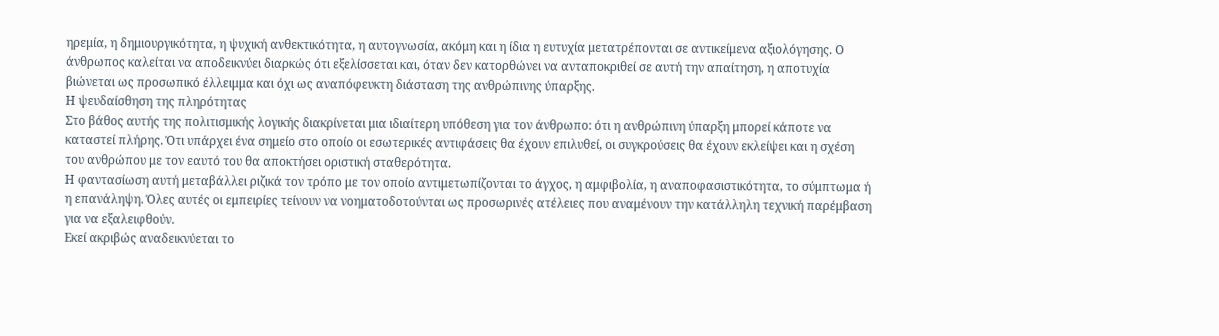ηρεμία, η δημιουργικότητα, η ψυχική ανθεκτικότητα, η αυτογνωσία, ακόμη και η ίδια η ευτυχία μετατρέπονται σε αντικείμενα αξιολόγησης. Ο άνθρωπος καλείται να αποδεικνύει διαρκώς ότι εξελίσσεται και, όταν δεν κατορθώνει να ανταποκριθεί σε αυτή την απαίτηση, η αποτυχία βιώνεται ως προσωπικό έλλειμμα και όχι ως αναπόφευκτη διάσταση της ανθρώπινης ύπαρξης.
Η ψευδαίσθηση της πληρότητας
Στο βάθος αυτής της πολιτισμικής λογικής διακρίνεται μια ιδιαίτερη υπόθεση για τον άνθρωπο: ότι η ανθρώπινη ύπαρξη μπορεί κάποτε να καταστεί πλήρης. Ότι υπάρχει ένα σημείο στο οποίο οι εσωτερικές αντιφάσεις θα έχουν επιλυθεί, οι συγκρούσεις θα έχουν εκλείψει και η σχέση του ανθρώπου με τον εαυτό του θα αποκτήσει οριστική σταθερότητα.
Η φαντασίωση αυτή μεταβάλλει ριζικά τον τρόπο με τον οποίο αντιμετωπίζονται το άγχος, η αμφιβολία, η αναποφασιστικότητα, το σύμπτωμα ή η επανάληψη. Όλες αυτές οι εμπειρίες τείνουν να νοηματοδοτούνται ως προσωρινές ατέλειες που αναμένουν την κατάλληλη τεχνική παρέμβαση για να εξαλειφθούν.
Εκεί ακριβώς αναδεικνύεται το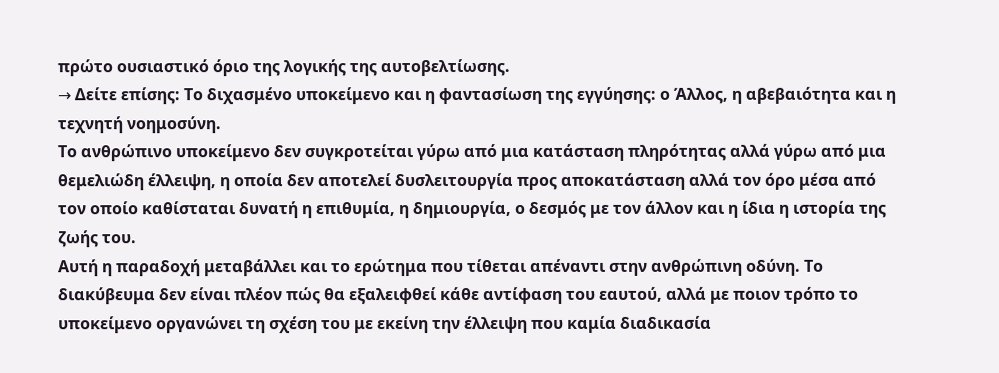πρώτο ουσιαστικό όριο της λογικής της αυτοβελτίωσης.
→ Δείτε επίσης: Το διχασμένο υποκείμενο και η φαντασίωση της εγγύησης: ο Άλλος, η αβεβαιότητα και η τεχνητή νοημοσύνη.
Το ανθρώπινο υποκείμενο δεν συγκροτείται γύρω από μια κατάσταση πληρότητας αλλά γύρω από μια θεμελιώδη έλλειψη, η οποία δεν αποτελεί δυσλειτουργία προς αποκατάσταση αλλά τον όρο μέσα από τον οποίο καθίσταται δυνατή η επιθυμία, η δημιουργία, ο δεσμός με τον άλλον και η ίδια η ιστορία της ζωής του.
Αυτή η παραδοχή μεταβάλλει και το ερώτημα που τίθεται απέναντι στην ανθρώπινη οδύνη. Το διακύβευμα δεν είναι πλέον πώς θα εξαλειφθεί κάθε αντίφαση του εαυτού, αλλά με ποιον τρόπο το υποκείμενο οργανώνει τη σχέση του με εκείνη την έλλειψη που καμία διαδικασία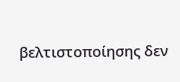βελτιστοποίησης δεν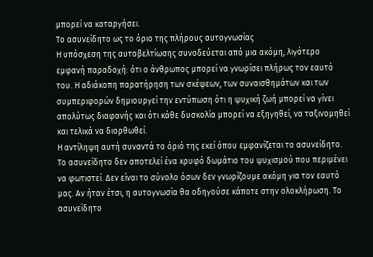μπορεί να καταργήσει.
Το ασυνείδητο ως το όριο της πλήρους αυτογνωσίας
Η υπόσχεση της αυτοβελτίωσης συνοδεύεται από μια ακόμη, λιγότερο εμφανή παραδοχή: ότι ο άνθρωπος μπορεί να γνωρίσει πλήρως τον εαυτό του. Η αδιάκοπη παρατήρηση των σκέψεων, των συναισθημάτων και των συμπεριφορών δημιουργεί την εντύπωση ότι η ψυχική ζωή μπορεί να γίνει απολύτως διαφανής και ότι κάθε δυσκολία μπορεί να εξηγηθεί, να ταξινομηθεί και τελικά να διορθωθεί.
Η αντίληψη αυτή συναντά το όριό της εκεί όπου εμφανίζεται το ασυνείδητο.
Το ασυνείδητο δεν αποτελεί ένα κρυφό δωμάτιο του ψυχισμού που περιμένει να φωτιστεί. Δεν είναι το σύνολο όσων δεν γνωρίζουμε ακόμη για τον εαυτό μας. Αν ήταν έτσι, η αυτογνωσία θα οδηγούσε κάποτε στην ολοκλήρωση. Το ασυνείδητο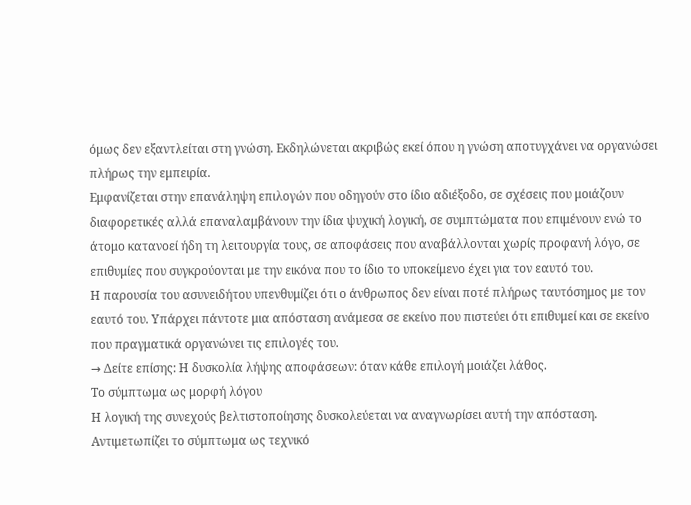όμως δεν εξαντλείται στη γνώση. Εκδηλώνεται ακριβώς εκεί όπου η γνώση αποτυγχάνει να οργανώσει πλήρως την εμπειρία.
Εμφανίζεται στην επανάληψη επιλογών που οδηγούν στο ίδιο αδιέξοδο, σε σχέσεις που μοιάζουν διαφορετικές αλλά επαναλαμβάνουν την ίδια ψυχική λογική, σε συμπτώματα που επιμένουν ενώ το άτομο κατανοεί ήδη τη λειτουργία τους, σε αποφάσεις που αναβάλλονται χωρίς προφανή λόγο, σε επιθυμίες που συγκρούονται με την εικόνα που το ίδιο το υποκείμενο έχει για τον εαυτό του.
Η παρουσία του ασυνειδήτου υπενθυμίζει ότι ο άνθρωπος δεν είναι ποτέ πλήρως ταυτόσημος με τον εαυτό του. Υπάρχει πάντοτε μια απόσταση ανάμεσα σε εκείνο που πιστεύει ότι επιθυμεί και σε εκείνο που πραγματικά οργανώνει τις επιλογές του.
→ Δείτε επίσης: Η δυσκολία λήψης αποφάσεων: όταν κάθε επιλογή μοιάζει λάθος.
Το σύμπτωμα ως μορφή λόγου
Η λογική της συνεχούς βελτιστοποίησης δυσκολεύεται να αναγνωρίσει αυτή την απόσταση. Αντιμετωπίζει το σύμπτωμα ως τεχνικό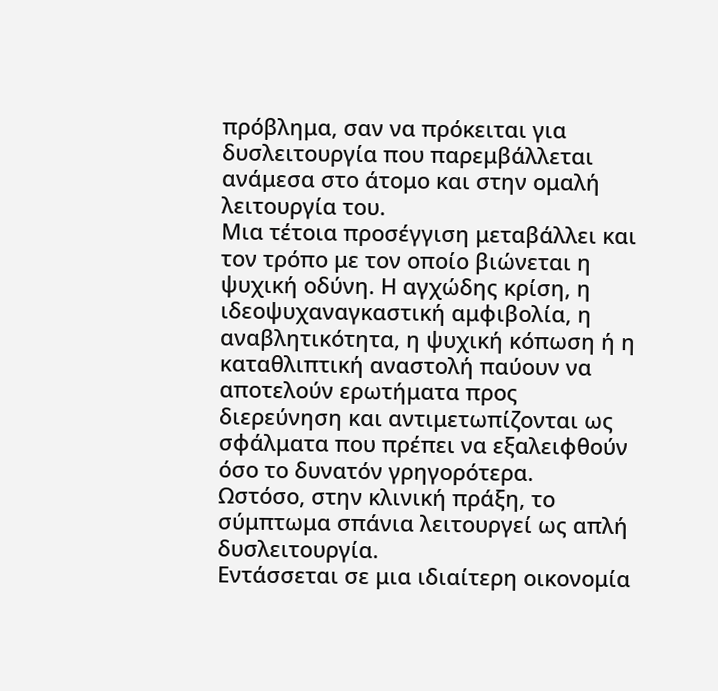πρόβλημα, σαν να πρόκειται για δυσλειτουργία που παρεμβάλλεται ανάμεσα στο άτομο και στην ομαλή λειτουργία του.
Μια τέτοια προσέγγιση μεταβάλλει και τον τρόπο με τον οποίο βιώνεται η ψυχική οδύνη. Η αγχώδης κρίση, η ιδεοψυχαναγκαστική αμφιβολία, η αναβλητικότητα, η ψυχική κόπωση ή η καταθλιπτική αναστολή παύουν να αποτελούν ερωτήματα προς διερεύνηση και αντιμετωπίζονται ως σφάλματα που πρέπει να εξαλειφθούν όσο το δυνατόν γρηγορότερα.
Ωστόσο, στην κλινική πράξη, το σύμπτωμα σπάνια λειτουργεί ως απλή δυσλειτουργία.
Εντάσσεται σε μια ιδιαίτερη οικονομία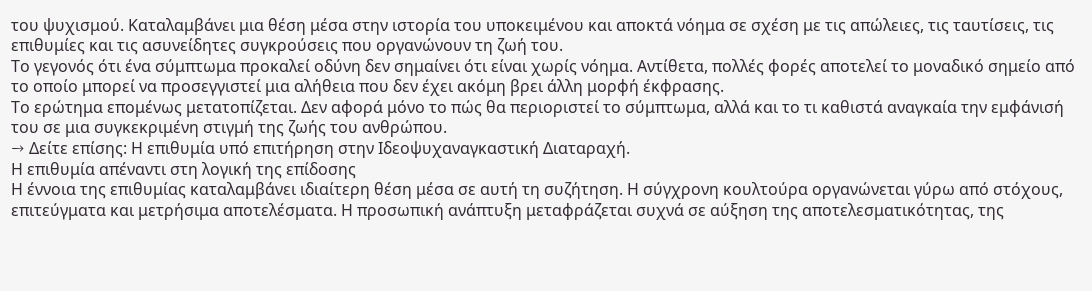του ψυχισμού. Καταλαμβάνει μια θέση μέσα στην ιστορία του υποκειμένου και αποκτά νόημα σε σχέση με τις απώλειες, τις ταυτίσεις, τις επιθυμίες και τις ασυνείδητες συγκρούσεις που οργανώνουν τη ζωή του.
Το γεγονός ότι ένα σύμπτωμα προκαλεί οδύνη δεν σημαίνει ότι είναι χωρίς νόημα. Αντίθετα, πολλές φορές αποτελεί το μοναδικό σημείο από το οποίο μπορεί να προσεγγιστεί μια αλήθεια που δεν έχει ακόμη βρει άλλη μορφή έκφρασης.
Το ερώτημα επομένως μετατοπίζεται. Δεν αφορά μόνο το πώς θα περιοριστεί το σύμπτωμα, αλλά και το τι καθιστά αναγκαία την εμφάνισή του σε μια συγκεκριμένη στιγμή της ζωής του ανθρώπου.
→ Δείτε επίσης: Η επιθυμία υπό επιτήρηση στην Ιδεοψυχαναγκαστική Διαταραχή.
Η επιθυμία απέναντι στη λογική της επίδοσης
Η έννοια της επιθυμίας καταλαμβάνει ιδιαίτερη θέση μέσα σε αυτή τη συζήτηση. Η σύγχρονη κουλτούρα οργανώνεται γύρω από στόχους, επιτεύγματα και μετρήσιμα αποτελέσματα. Η προσωπική ανάπτυξη μεταφράζεται συχνά σε αύξηση της αποτελεσματικότητας, της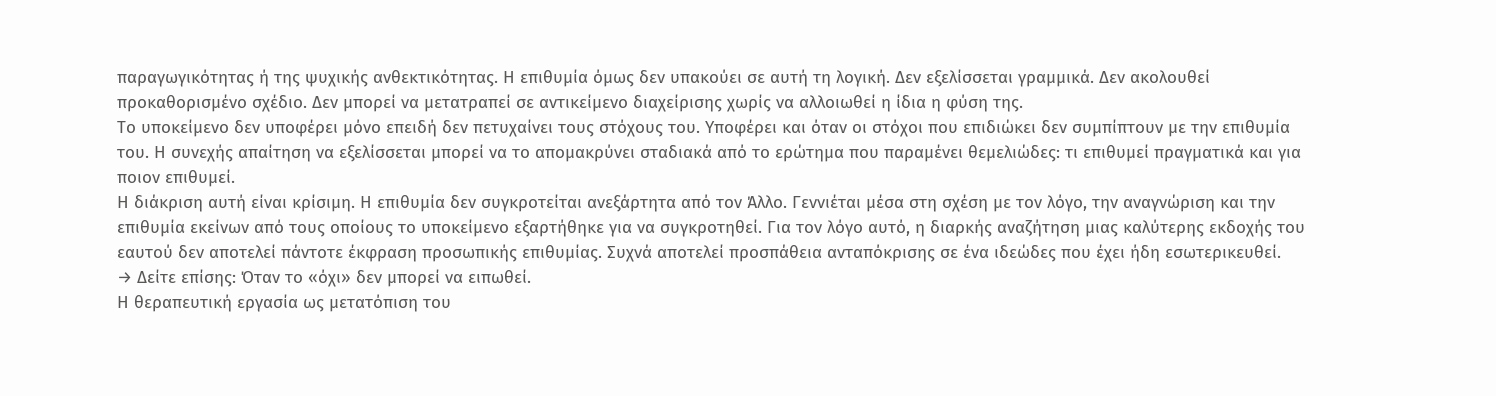παραγωγικότητας ή της ψυχικής ανθεκτικότητας. Η επιθυμία όμως δεν υπακούει σε αυτή τη λογική. Δεν εξελίσσεται γραμμικά. Δεν ακολουθεί προκαθορισμένο σχέδιο. Δεν μπορεί να μετατραπεί σε αντικείμενο διαχείρισης χωρίς να αλλοιωθεί η ίδια η φύση της.
Το υποκείμενο δεν υποφέρει μόνο επειδή δεν πετυχαίνει τους στόχους του. Υποφέρει και όταν οι στόχοι που επιδιώκει δεν συμπίπτουν με την επιθυμία του. Η συνεχής απαίτηση να εξελίσσεται μπορεί να το απομακρύνει σταδιακά από το ερώτημα που παραμένει θεμελιώδες: τι επιθυμεί πραγματικά και για ποιον επιθυμεί.
Η διάκριση αυτή είναι κρίσιμη. Η επιθυμία δεν συγκροτείται ανεξάρτητα από τον Άλλο. Γεννιέται μέσα στη σχέση με τον λόγο, την αναγνώριση και την επιθυμία εκείνων από τους οποίους το υποκείμενο εξαρτήθηκε για να συγκροτηθεί. Για τον λόγο αυτό, η διαρκής αναζήτηση μιας καλύτερης εκδοχής του εαυτού δεν αποτελεί πάντοτε έκφραση προσωπικής επιθυμίας. Συχνά αποτελεί προσπάθεια ανταπόκρισης σε ένα ιδεώδες που έχει ήδη εσωτερικευθεί.
→ Δείτε επίσης: Όταν το «όχι» δεν μπορεί να ειπωθεί.
Η θεραπευτική εργασία ως μετατόπιση του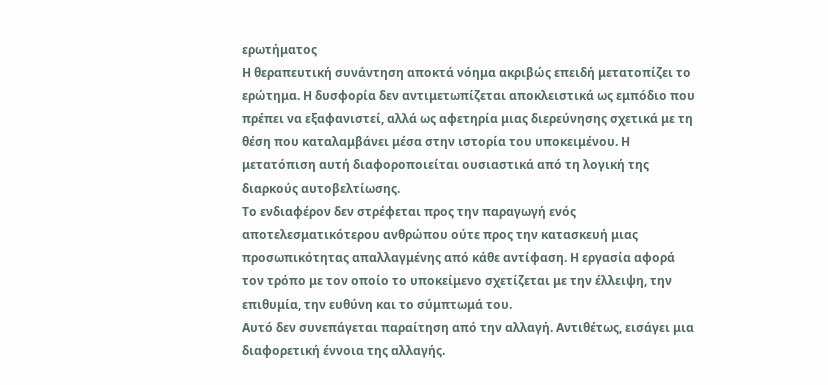ερωτήματος
Η θεραπευτική συνάντηση αποκτά νόημα ακριβώς επειδή μετατοπίζει το ερώτημα. Η δυσφορία δεν αντιμετωπίζεται αποκλειστικά ως εμπόδιο που πρέπει να εξαφανιστεί, αλλά ως αφετηρία μιας διερεύνησης σχετικά με τη θέση που καταλαμβάνει μέσα στην ιστορία του υποκειμένου. Η μετατόπιση αυτή διαφοροποιείται ουσιαστικά από τη λογική της διαρκούς αυτοβελτίωσης.
Το ενδιαφέρον δεν στρέφεται προς την παραγωγή ενός αποτελεσματικότερου ανθρώπου ούτε προς την κατασκευή μιας προσωπικότητας απαλλαγμένης από κάθε αντίφαση. Η εργασία αφορά τον τρόπο με τον οποίο το υποκείμενο σχετίζεται με την έλλειψη, την επιθυμία, την ευθύνη και το σύμπτωμά του.
Αυτό δεν συνεπάγεται παραίτηση από την αλλαγή. Αντιθέτως, εισάγει μια διαφορετική έννοια της αλλαγής.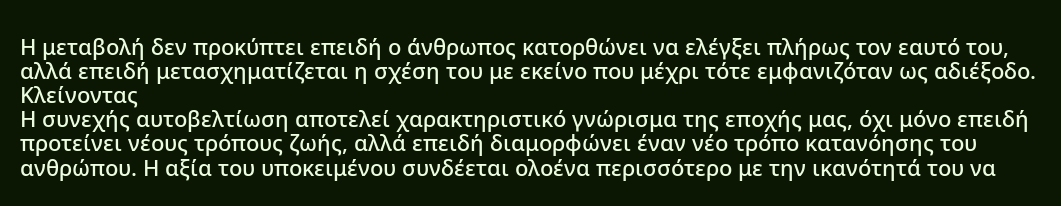Η μεταβολή δεν προκύπτει επειδή ο άνθρωπος κατορθώνει να ελέγξει πλήρως τον εαυτό του, αλλά επειδή μετασχηματίζεται η σχέση του με εκείνο που μέχρι τότε εμφανιζόταν ως αδιέξοδο.
Κλείνοντας
Η συνεχής αυτοβελτίωση αποτελεί χαρακτηριστικό γνώρισμα της εποχής μας, όχι μόνο επειδή προτείνει νέους τρόπους ζωής, αλλά επειδή διαμορφώνει έναν νέο τρόπο κατανόησης του ανθρώπου. Η αξία του υποκειμένου συνδέεται ολοένα περισσότερο με την ικανότητά του να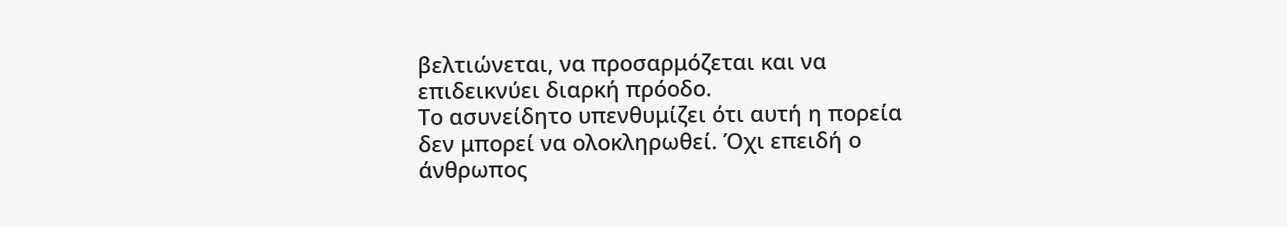βελτιώνεται, να προσαρμόζεται και να επιδεικνύει διαρκή πρόοδο.
Το ασυνείδητο υπενθυμίζει ότι αυτή η πορεία δεν μπορεί να ολοκληρωθεί. Όχι επειδή ο άνθρωπος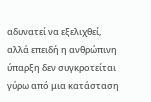αδυνατεί να εξελιχθεί, αλλά επειδή η ανθρώπινη ύπαρξη δεν συγκροτείται γύρω από μια κατάσταση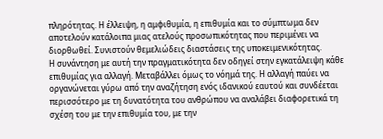πληρότητας. Η έλλειψη, η αμφιθυμία, η επιθυμία και το σύμπτωμα δεν αποτελούν κατάλοιπα μιας ατελούς προσωπικότητας που περιμένει να διορθωθεί. Συνιστούν θεμελιώδεις διαστάσεις της υποκειμενικότητας.
Η συνάντηση με αυτή την πραγματικότητα δεν οδηγεί στην εγκατάλειψη κάθε επιθυμίας για αλλαγή. Μεταβάλλει όμως το νόημά της. Η αλλαγή παύει να οργανώνεται γύρω από την αναζήτηση ενός ιδανικού εαυτού και συνδέεται περισσότερο με τη δυνατότητα του ανθρώπου να αναλάβει διαφορετικά τη σχέση του με την επιθυμία του, με την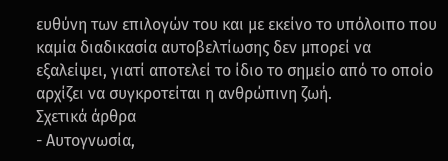ευθύνη των επιλογών του και με εκείνο το υπόλοιπο που καμία διαδικασία αυτοβελτίωσης δεν μπορεί να εξαλείψει, γιατί αποτελεί το ίδιο το σημείο από το οποίο αρχίζει να συγκροτείται η ανθρώπινη ζωή.
Σχετικά άρθρα
- Αυτογνωσία,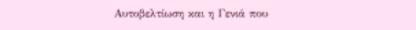Αυτοβελτίωση και η Γενιά που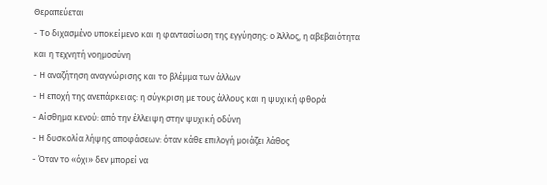Θεραπεύεται
- Το διχασμένο υποκείμενο και η φαντασίωση της εγγύησης: ο Άλλος, η αβεβαιότητα και η τεχνητή νοημοσύνη
- Η αναζήτηση αναγνώρισης και το βλέμμα των άλλων
- Η εποχή της ανεπάρκειας: η σύγκριση με τους άλλους και η ψυχική φθορά
- Αίσθημα κενού: από την έλλειψη στην ψυχική οδύνη
- Η δυσκολία λήψης αποφάσεων: όταν κάθε επιλογή μοιάζει λάθος
- Όταν το «όχι» δεν μπορεί να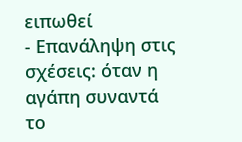ειπωθεί
- Επανάληψη στις σχέσεις: όταν η αγάπη συναντά το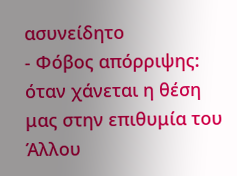ασυνείδητο
- Φόβος απόρριψης: όταν χάνεται η θέση μας στην επιθυμία του Άλλου